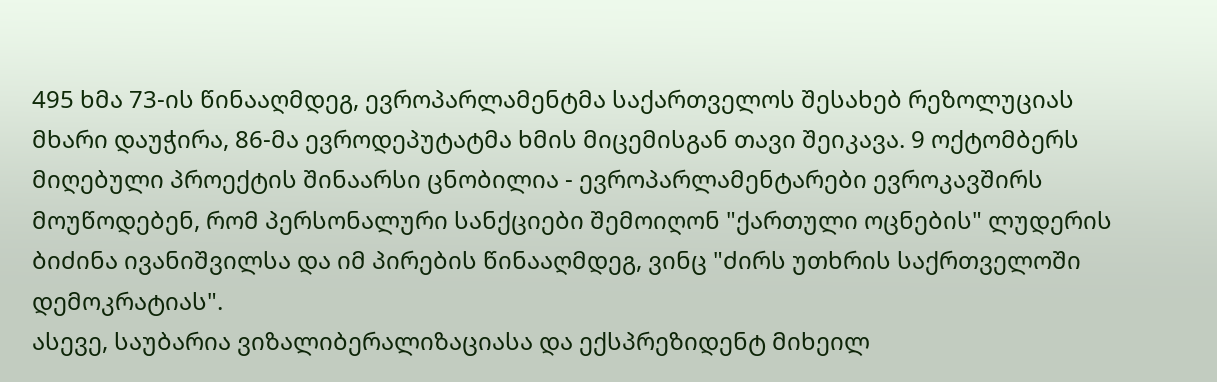495 ხმა 73-ის წინააღმდეგ, ევროპარლამენტმა საქართველოს შესახებ რეზოლუციას მხარი დაუჭირა, 86-მა ევროდეპუტატმა ხმის მიცემისგან თავი შეიკავა. 9 ოქტომბერს მიღებული პროექტის შინაარსი ცნობილია - ევროპარლამენტარები ევროკავშირს მოუწოდებენ, რომ პერსონალური სანქციები შემოიღონ "ქართული ოცნების" ლუდერის ბიძინა ივანიშვილსა და იმ პირების წინააღმდეგ, ვინც "ძირს უთხრის საქრთველოში დემოკრატიას".
ასევე, საუბარია ვიზალიბერალიზაციასა და ექსპრეზიდენტ მიხეილ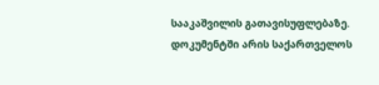სააკაშვილის გათავისუფლებაზე. დოკუმენტში არის საქართველოს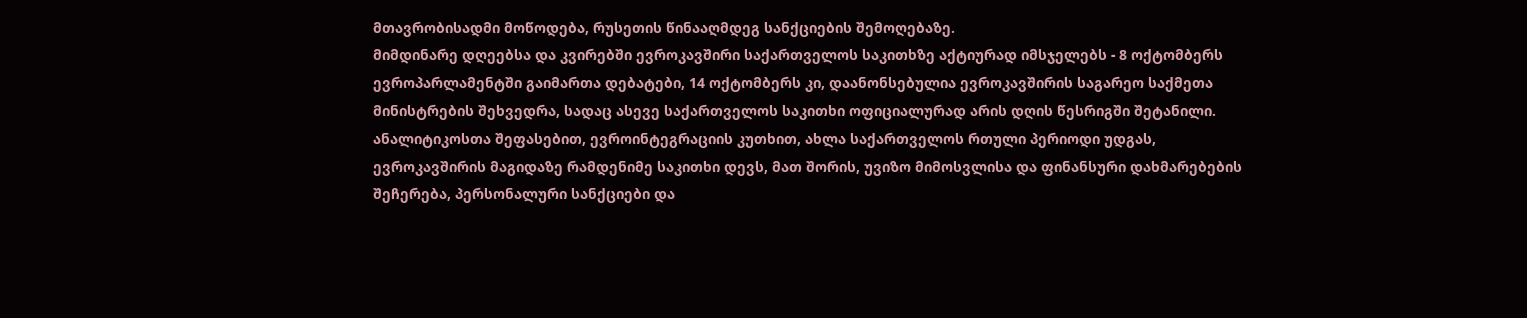მთავრობისადმი მოწოდება, რუსეთის წინააღმდეგ სანქციების შემოღებაზე.
მიმდინარე დღეებსა და კვირებში ევროკავშირი საქართველოს საკითხზე აქტიურად იმსჯელებს - 8 ოქტომბერს ევროპარლამენტში გაიმართა დებატები, 14 ოქტომბერს კი, დაანონსებულია ევროკავშირის საგარეო საქმეთა მინისტრების შეხვედრა, სადაც ასევე საქართველოს საკითხი ოფიციალურად არის დღის წესრიგში შეტანილი.
ანალიტიკოსთა შეფასებით, ევროინტეგრაციის კუთხით, ახლა საქართველოს რთული პერიოდი უდგას, ევროკავშირის მაგიდაზე რამდენიმე საკითხი დევს, მათ შორის, უვიზო მიმოსვლისა და ფინანსური დახმარებების შეჩერება, პერსონალური სანქციები და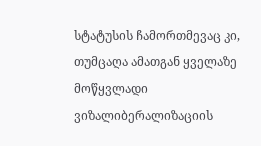სტატუსის ჩამორთმევაც კი, თუმცაღა ამათგან ყველაზე მოწყვლადი ვიზალიბერალიზაციის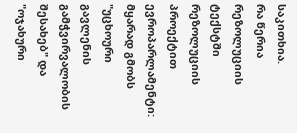საკითხია.
რა წერია რეზოლუციის ტექსტში
რეზოლუციის პროექტით ევროპარლამენტი: მყარად გმობს "უცხოური გავლენის გამჭვირვალობის შესახებ" და "ოჯახური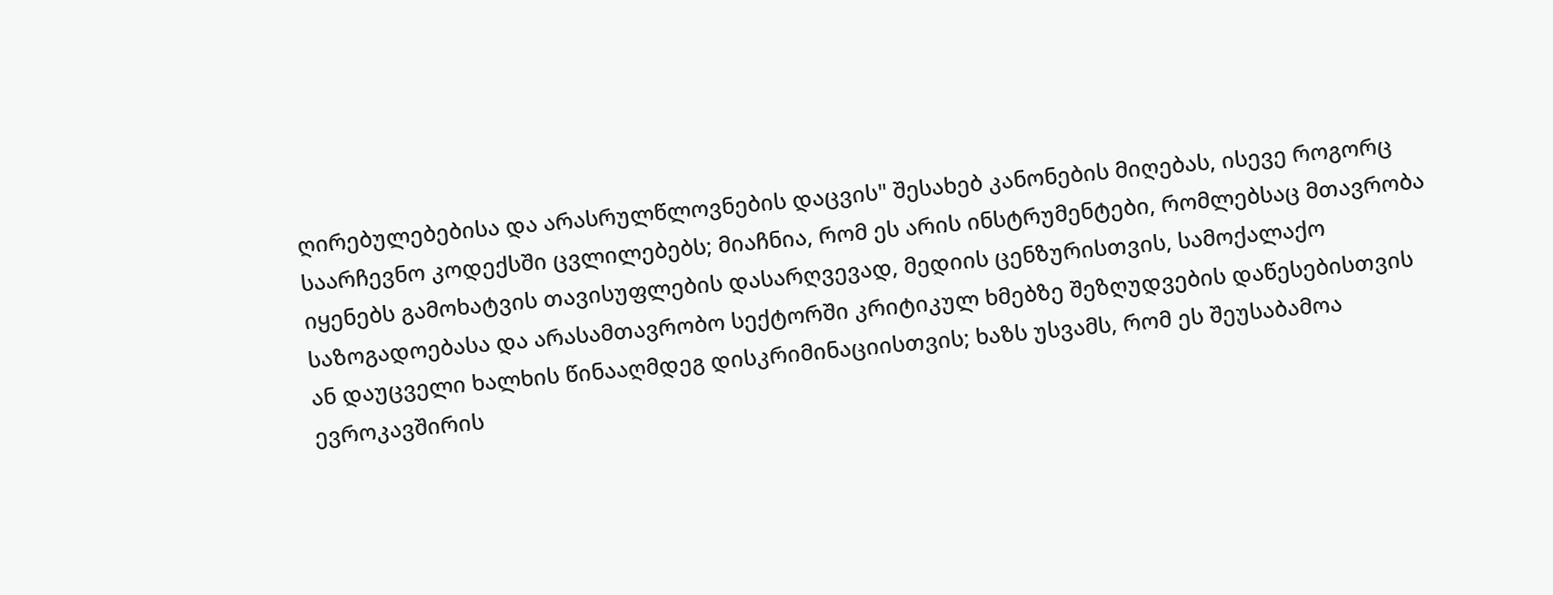ღირებულებებისა და არასრულწლოვნების დაცვის" შესახებ კანონების მიღებას, ისევე როგორც საარჩევნო კოდექსში ცვლილებებს; მიაჩნია, რომ ეს არის ინსტრუმენტები, რომლებსაც მთავრობა იყენებს გამოხატვის თავისუფლების დასარღვევად, მედიის ცენზურისთვის, სამოქალაქო საზოგადოებასა და არასამთავრობო სექტორში კრიტიკულ ხმებზე შეზღუდვების დაწესებისთვის ან დაუცველი ხალხის წინააღმდეგ დისკრიმინაციისთვის; ხაზს უსვამს, რომ ეს შეუსაბამოა ევროკავშირის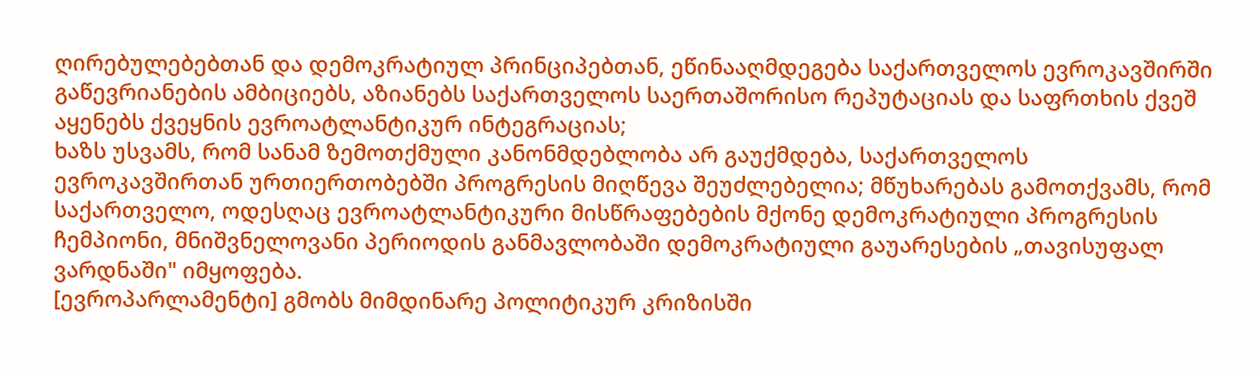ღირებულებებთან და დემოკრატიულ პრინციპებთან, ეწინააღმდეგება საქართველოს ევროკავშირში გაწევრიანების ამბიციებს, აზიანებს საქართველოს საერთაშორისო რეპუტაციას და საფრთხის ქვეშ აყენებს ქვეყნის ევროატლანტიკურ ინტეგრაციას;
ხაზს უსვამს, რომ სანამ ზემოთქმული კანონმდებლობა არ გაუქმდება, საქართველოს ევროკავშირთან ურთიერთობებში პროგრესის მიღწევა შეუძლებელია; მწუხარებას გამოთქვამს, რომ საქართველო, ოდესღაც ევროატლანტიკური მისწრაფებების მქონე დემოკრატიული პროგრესის ჩემპიონი, მნიშვნელოვანი პერიოდის განმავლობაში დემოკრატიული გაუარესების „თავისუფალ ვარდნაში" იმყოფება.
[ევროპარლამენტი] გმობს მიმდინარე პოლიტიკურ კრიზისში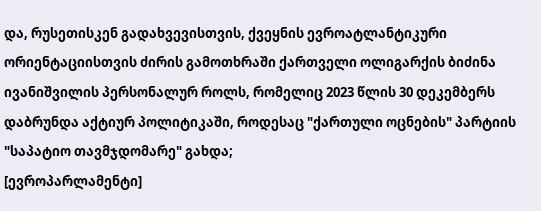და, რუსეთისკენ გადახვევისთვის, ქვეყნის ევროატლანტიკური ორიენტაციისთვის ძირის გამოთხრაში ქართველი ოლიგარქის ბიძინა ივანიშვილის პერსონალურ როლს, რომელიც 2023 წლის 30 დეკემბერს დაბრუნდა აქტიურ პოლიტიკაში, როდესაც "ქართული ოცნების" პარტიის "საპატიო თავმჯდომარე" გახდა;
[ევროპარლამენტი]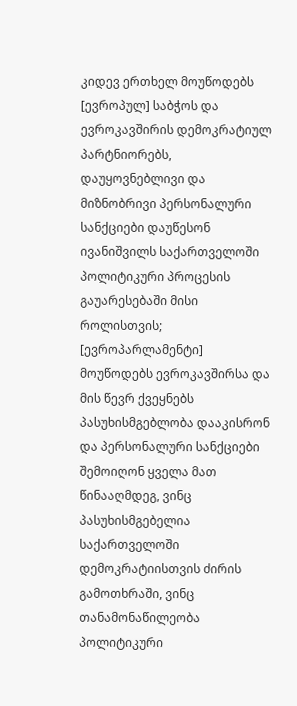კიდევ ერთხელ მოუწოდებს [ევროპულ] საბჭოს და ევროკავშირის დემოკრატიულ პარტნიორებს, დაუყოვნებლივი და მიზნობრივი პერსონალური სანქციები დაუწესონ ივანიშვილს საქართველოში პოლიტიკური პროცესის გაუარესებაში მისი როლისთვის;
[ევროპარლამენტი] მოუწოდებს ევროკავშირსა და მის წევრ ქვეყნებს პასუხისმგებლობა დააკისრონ და პერსონალური სანქციები შემოიღონ ყველა მათ წინააღმდეგ, ვინც პასუხისმგებელია საქართველოში დემოკრატიისთვის ძირის გამოთხრაში, ვინც თანამონაწილეობა პოლიტიკური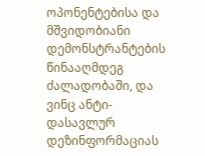ოპონენტებისა და მშვიდობიანი დემონსტრანტების წინააღმდეგ ძალადობაში, და ვინც ანტი-დასავლურ დეზინფორმაციას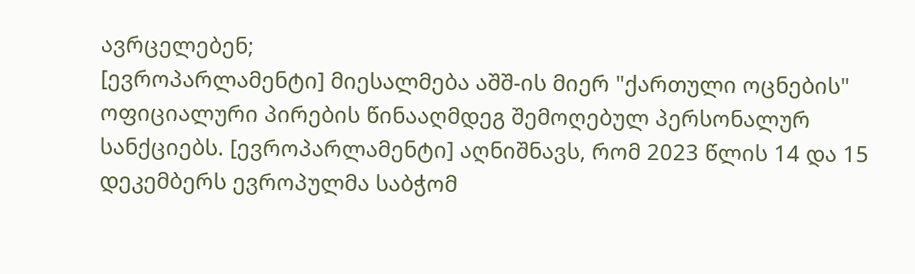ავრცელებენ;
[ევროპარლამენტი] მიესალმება აშშ-ის მიერ "ქართული ოცნების" ოფიციალური პირების წინააღმდეგ შემოღებულ პერსონალურ სანქციებს. [ევროპარლამენტი] აღნიშნავს, რომ 2023 წლის 14 და 15 დეკემბერს ევროპულმა საბჭომ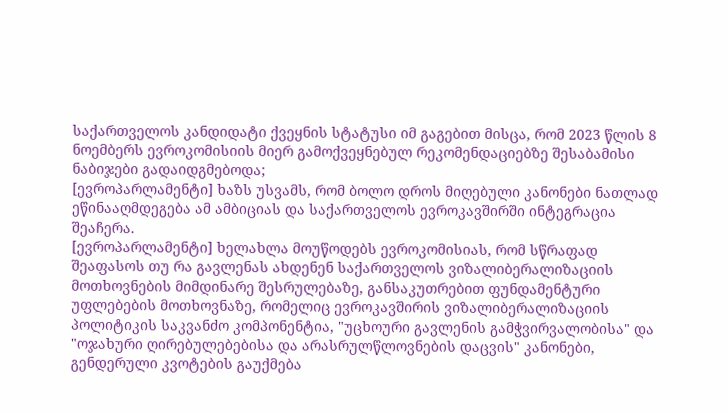საქართველოს კანდიდატი ქვეყნის სტატუსი იმ გაგებით მისცა, რომ 2023 წლის 8 ნოემბერს ევროკომისიის მიერ გამოქვეყნებულ რეკომენდაციებზე შესაბამისი ნაბიჯები გადაიდგმებოდა;
[ევროპარლამენტი] ხაზს უსვამს, რომ ბოლო დროს მიღებული კანონები ნათლად ეწინააღმდეგება ამ ამბიციას და საქართველოს ევროკავშირში ინტეგრაცია შეაჩერა.
[ევროპარლამენტი] ხელახლა მოუწოდებს ევროკომისიას, რომ სწრაფად შეაფასოს თუ რა გავლენას ახდენენ საქართველოს ვიზალიბერალიზაციის მოთხოვნების მიმდინარე შესრულებაზე, განსაკუთრებით ფუნდამენტური უფლებების მოთხოვნაზე, რომელიც ევროკავშირის ვიზალიბერალიზაციის პოლიტიკის საკვანძო კომპონენტია, "უცხოური გავლენის გამჭვირვალობისა" და "ოჯახური ღირებულებებისა და არასრულწლოვნების დაცვის" კანონები, გენდერული კვოტების გაუქმება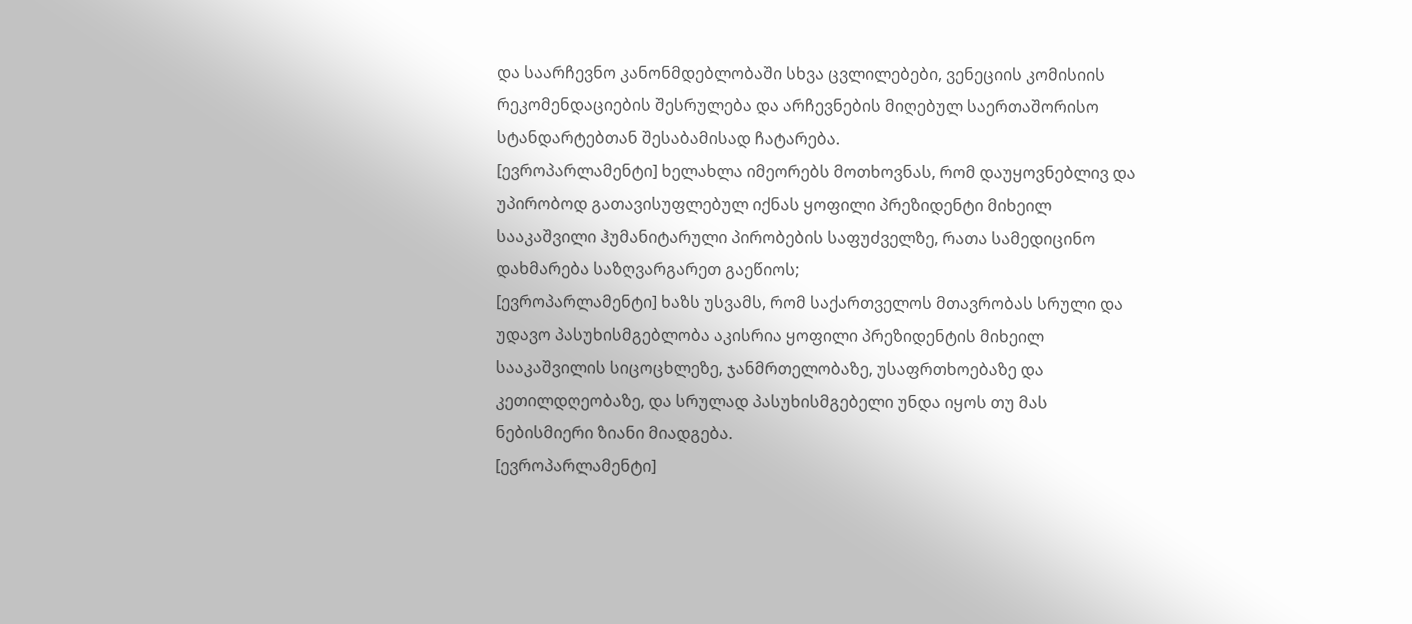და საარჩევნო კანონმდებლობაში სხვა ცვლილებები, ვენეციის კომისიის რეკომენდაციების შესრულება და არჩევნების მიღებულ საერთაშორისო სტანდარტებთან შესაბამისად ჩატარება.
[ევროპარლამენტი] ხელახლა იმეორებს მოთხოვნას, რომ დაუყოვნებლივ და უპირობოდ გათავისუფლებულ იქნას ყოფილი პრეზიდენტი მიხეილ სააკაშვილი ჰუმანიტარული პირობების საფუძველზე, რათა სამედიცინო დახმარება საზღვარგარეთ გაეწიოს;
[ევროპარლამენტი] ხაზს უსვამს, რომ საქართველოს მთავრობას სრული და უდავო პასუხისმგებლობა აკისრია ყოფილი პრეზიდენტის მიხეილ სააკაშვილის სიცოცხლეზე, ჯანმრთელობაზე, უსაფრთხოებაზე და კეთილდღეობაზე, და სრულად პასუხისმგებელი უნდა იყოს თუ მას ნებისმიერი ზიანი მიადგება.
[ევროპარლამენტი]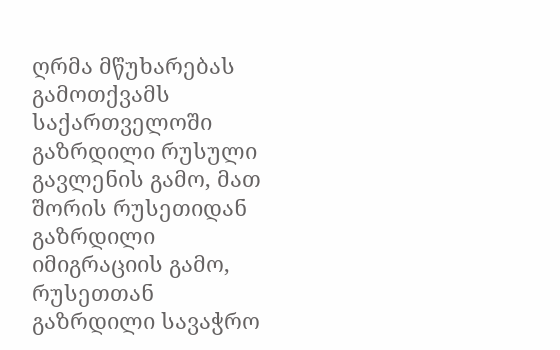ღრმა მწუხარებას გამოთქვამს საქართველოში გაზრდილი რუსული გავლენის გამო, მათ შორის რუსეთიდან გაზრდილი იმიგრაციის გამო, რუსეთთან გაზრდილი სავაჭრო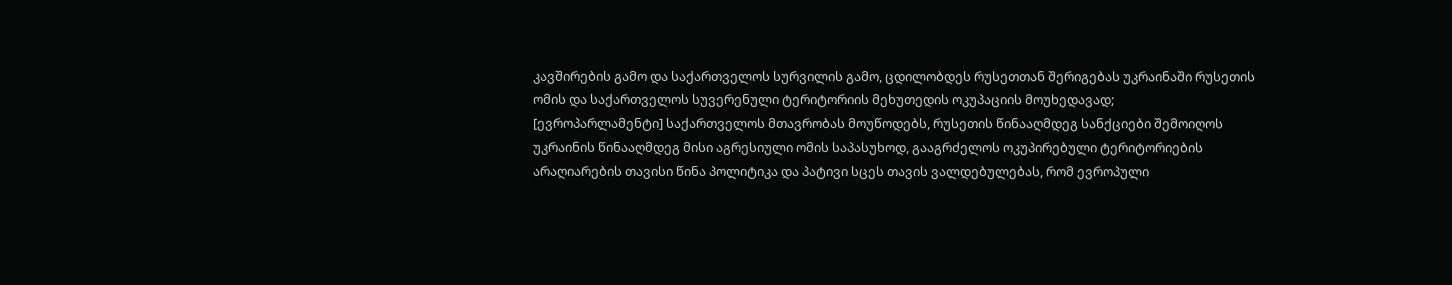კავშირების გამო და საქართველოს სურვილის გამო, ცდილობდეს რუსეთთან შერიგებას უკრაინაში რუსეთის ომის და საქართველოს სუვერენული ტერიტორიის მეხუთედის ოკუპაციის მოუხედავად;
[ევროპარლამენტი] საქართველოს მთავრობას მოუწოდებს, რუსეთის წინააღმდეგ სანქციები შემოიღოს უკრაინის წინააღმდეგ მისი აგრესიული ომის საპასუხოდ, გააგრძელოს ოკუპირებული ტერიტორიების არაღიარების თავისი წინა პოლიტიკა და პატივი სცეს თავის ვალდებულებას, რომ ევროპული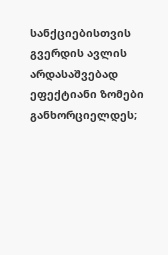სანქციებისთვის გვერდის ავლის არდასაშვებად ეფექტიანი ზომები განხორციელდეს;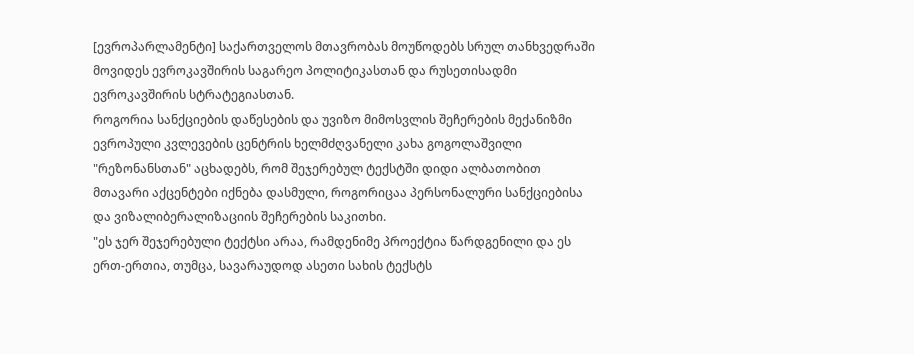[ევროპარლამენტი] საქართველოს მთავრობას მოუწოდებს სრულ თანხვედრაში მოვიდეს ევროკავშირის საგარეო პოლიტიკასთან და რუსეთისადმი ევროკავშირის სტრატეგიასთან.
როგორია სანქციების დაწესების და უვიზო მიმოსვლის შეჩერების მექანიზმი
ევროპული კვლევების ცენტრის ხელმძღვანელი კახა გოგოლაშვილი "რეზონანსთან" აცხადებს, რომ შეჯერებულ ტექსტში დიდი ალბათობით მთავარი აქცენტები იქნება დასმული, როგორიცაა პერსონალური სანქციებისა და ვიზალიბერალიზაციის შეჩერების საკითხი.
"ეს ჯერ შეჯერებული ტექტსი არაა, რამდენიმე პროექტია წარდგენილი და ეს ერთ-ერთია, თუმცა, სავარაუდოდ ასეთი სახის ტექსტს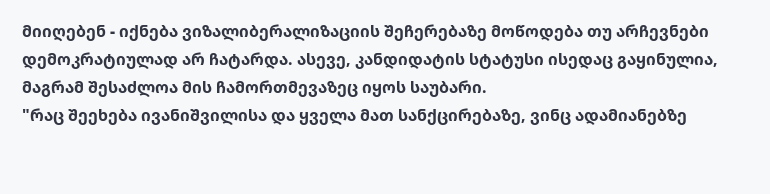მიიღებენ - იქნება ვიზალიბერალიზაციის შეჩერებაზე მოწოდება თუ არჩევნები დემოკრატიულად არ ჩატარდა. ასევე, კანდიდატის სტატუსი ისედაც გაყინულია, მაგრამ შესაძლოა მის ჩამორთმევაზეც იყოს საუბარი.
"რაც შეეხება ივანიშვილისა და ყველა მათ სანქცირებაზე, ვინც ადამიანებზე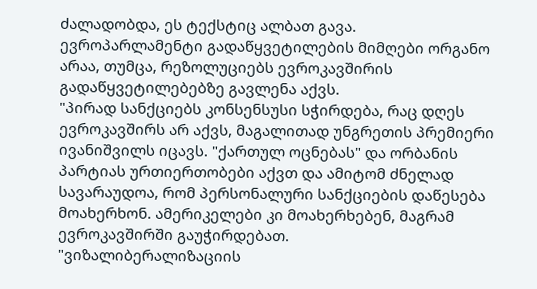ძალადობდა, ეს ტექსტიც ალბათ გავა. ევროპარლამენტი გადაწყვეტილების მიმღები ორგანო არაა, თუმცა, რეზოლუციებს ევროკავშირის გადაწყვეტილებებზე გავლენა აქვს.
"პირად სანქციებს კონსენსუსი სჭირდება, რაც დღეს ევროკავშირს არ აქვს, მაგალითად უნგრეთის პრემიერი ივანიშვილს იცავს. "ქართულ ოცნებას" და ორბანის პარტიას ურთიერთობები აქვთ და ამიტომ ძნელად სავარაუდოა, რომ პერსონალური სანქციების დაწესება მოახერხონ. ამერიკელები კი მოახერხებენ, მაგრამ ევროკავშირში გაუჭირდებათ.
"ვიზალიბერალიზაციის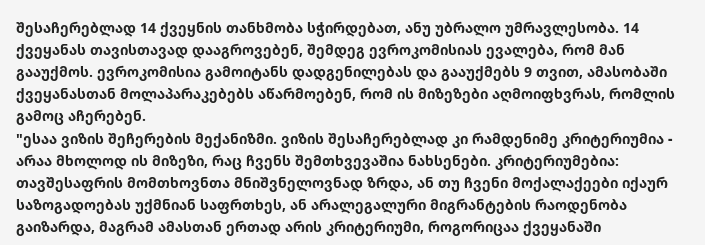შესაჩერებლად 14 ქვეყნის თანხმობა სჭირდებათ, ანუ უბრალო უმრავლესობა. 14 ქვეყანას თავისთავად დააგროვებენ, შემდეგ ევროკომისიას ევალება, რომ მან გააუქმოს. ევროკომისია გამოიტანს დადგენილებას და გააუქმებს 9 თვით, ამასობაში ქვეყანასთან მოლაპარაკებებს აწარმოებენ, რომ ის მიზეზები აღმოიფხვრას, რომლის გამოც აჩერებენ.
"ესაა ვიზის შეჩერების მექანიზმი. ვიზის შესაჩერებლად კი რამდენიმე კრიტერიუმია - არაა მხოლოდ ის მიზეზი, რაც ჩვენს შემთხვევაშია ნახსენები. კრიტერიუმებია: თავშესაფრის მომთხოვნთა მნიშვნელოვნად ზრდა, ან თუ ჩვენი მოქალაქეები იქაურ საზოგადოებას უქმნიან საფრთხეს, ან არალეგალური მიგრანტების რაოდენობა გაიზარდა, მაგრამ ამასთან ერთად არის კრიტერიუმი, როგორიცაა ქვეყანაში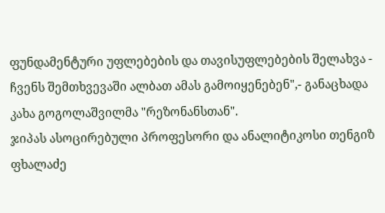ფუნდამენტური უფლებების და თავისუფლებების შელახვა - ჩვენს შემთხვევაში ალბათ ამას გამოიყენებენ",- განაცხადა კახა გოგოლაშვილმა "რეზონანსთან".
ჯიპას ასოცირებული პროფესორი და ანალიტიკოსი თენგიზ ფხალაძე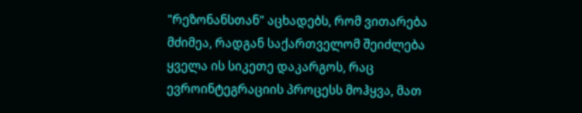"რეზონანსთან" აცხადებს, რომ ვითარება მძიმეა, რადგან საქართველომ შეიძლება ყველა ის სიკეთე დაკარგოს, რაც ევროინტეგრაციის პროცესს მოჰყვა, მათ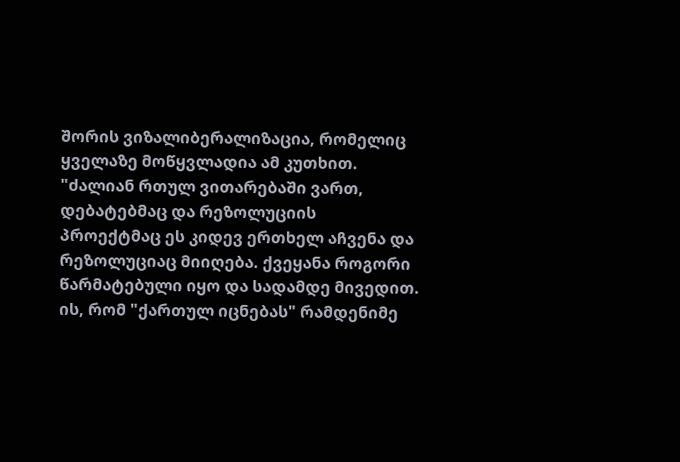შორის ვიზალიბერალიზაცია, რომელიც ყველაზე მოწყვლადია ამ კუთხით.
"ძალიან რთულ ვითარებაში ვართ, დებატებმაც და რეზოლუციის პროექტმაც ეს კიდევ ერთხელ აჩვენა და რეზოლუციაც მიიღება. ქვეყანა როგორი წარმატებული იყო და სადამდე მივედით. ის, რომ "ქართულ იცნებას" რამდენიმე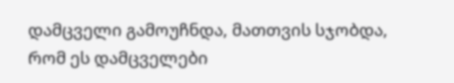დამცველი გამოუჩნდა, მათთვის სჯობდა, რომ ეს დამცველები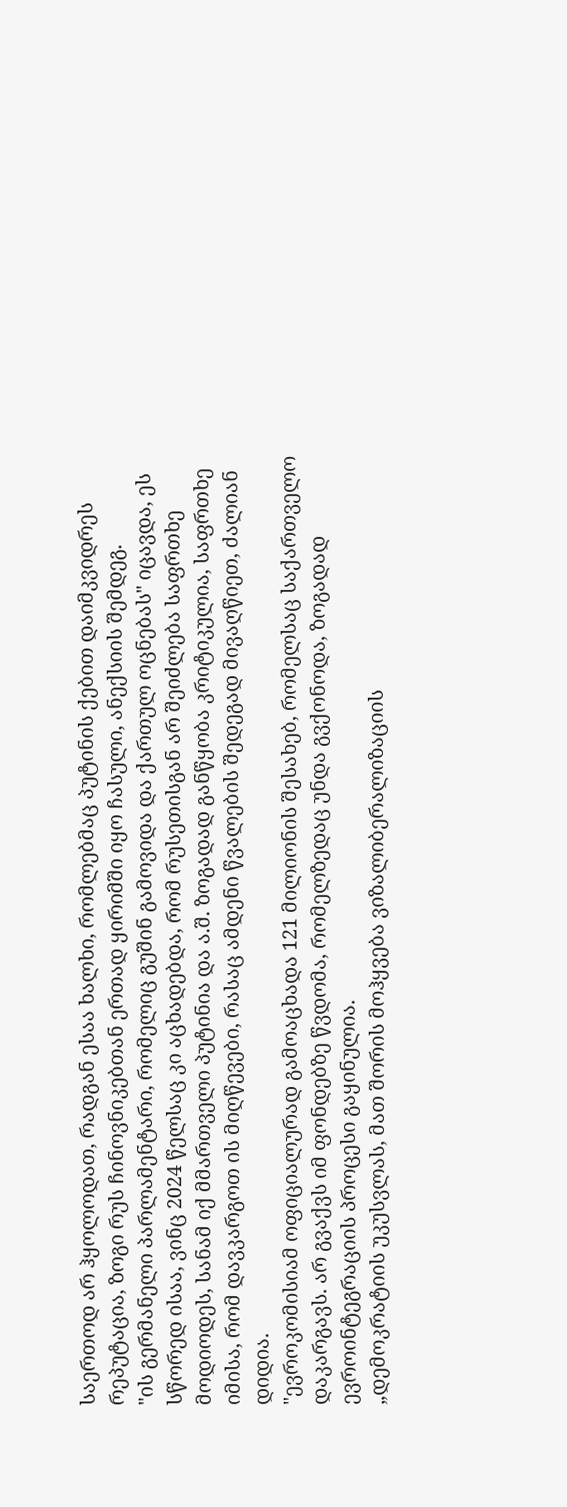საერთოდ არ ჰყოლოდათ, რადგან ესაა ხალხი, რომლებმაც პუტინის ქებით დაიმკვიდრეს რეპუტაცია, ზოგი რუს ჩინოვნიკებთან ერთად ყირიმში იყო ჩასული, ანექსიის შემდეგ.
"ის გერმანელი პარლამენტარი, რომელიც გუშინ გამოვიდა და ქართულ ოცნებას" იცავდა, ეს სწორედ ისაა, ვინც 2024 წელსაც კი აცხადებდა, რომ რუსეთისგან არ შეიძლება საფრთხე მოდიოდეს, სანამ იქ მმართველი პუტინია და ა.შ. ზოგადად განწყობა კრიტიკულია, საფრთხე იმისა, რომ დავკარგოთ ის მიღწევები, რასაც ამდენი წვალების შედეგად მივაღწიეთ, ძალიან დიდია.
"ევროკომისიამ ოფიციალურად გამოაცხადა 121 მილიონის შესახებ, რომელსაც საქართველო დაკარგავს. არ გვაქვს იმ ფონდებზე წვდომა, რომელზედაც უნდა გვქონოდა, ზოგადად ევროინტეგრაციის პროცესი გაყინულია.
„დემოკრატიის უკუსვლას, მათ შორის მოჰყვება ვიზალიბერალიზაციის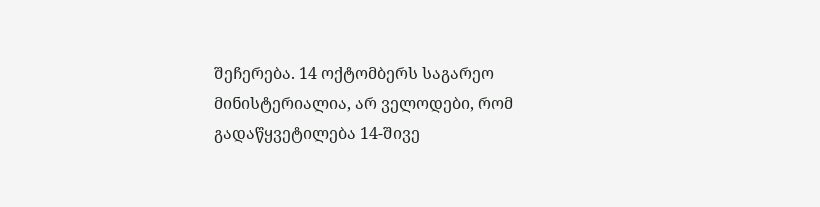შეჩერება. 14 ოქტომბერს საგარეო მინისტერიალია, არ ველოდები, რომ გადაწყვეტილება 14-შივე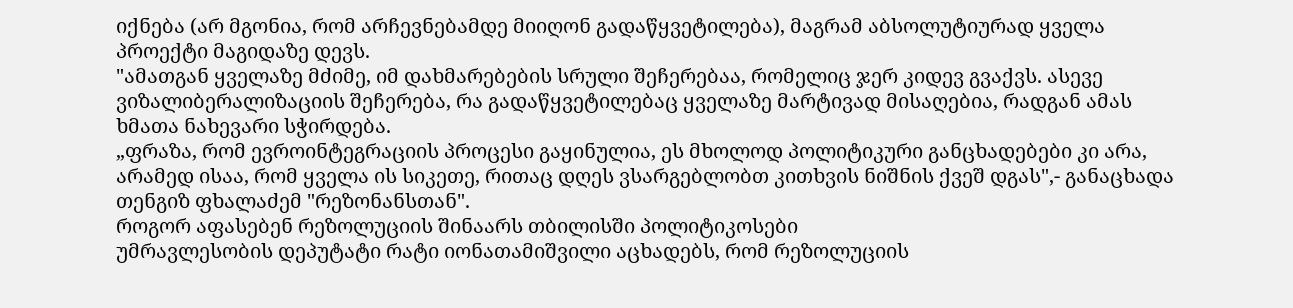იქნება (არ მგონია, რომ არჩევნებამდე მიიღონ გადაწყვეტილება), მაგრამ აბსოლუტიურად ყველა პროექტი მაგიდაზე დევს.
"ამათგან ყველაზე მძიმე, იმ დახმარებების სრული შეჩერებაა, რომელიც ჯერ კიდევ გვაქვს. ასევე ვიზალიბერალიზაციის შეჩერება, რა გადაწყვეტილებაც ყველაზე მარტივად მისაღებია, რადგან ამას ხმათა ნახევარი სჭირდება.
„ფრაზა, რომ ევროინტეგრაციის პროცესი გაყინულია, ეს მხოლოდ პოლიტიკური განცხადებები კი არა, არამედ ისაა, რომ ყველა ის სიკეთე, რითაც დღეს ვსარგებლობთ კითხვის ნიშნის ქვეშ დგას",- განაცხადა თენგიზ ფხალაძემ "რეზონანსთან".
როგორ აფასებენ რეზოლუციის შინაარს თბილისში პოლიტიკოსები
უმრავლესობის დეპუტატი რატი იონათამიშვილი აცხადებს, რომ რეზოლუციის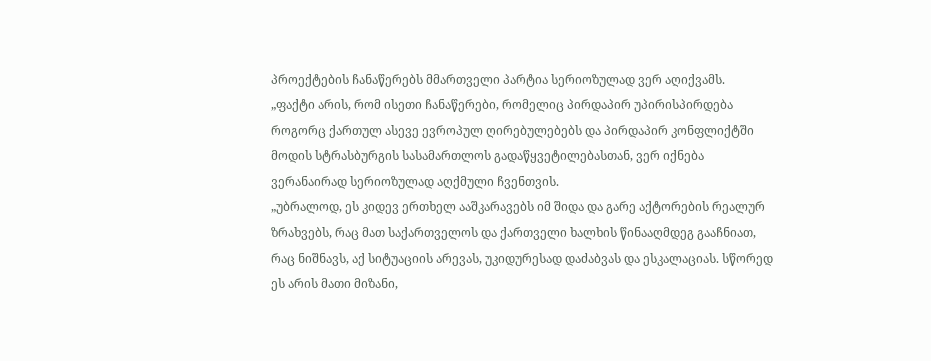პროექტების ჩანაწერებს მმართველი პარტია სერიოზულად ვერ აღიქვამს.
„ფაქტი არის, რომ ისეთი ჩანაწერები, რომელიც პირდაპირ უპირისპირდება როგორც ქართულ ასევე ევროპულ ღირებულებებს და პირდაპირ კონფლიქტში მოდის სტრასბურგის სასამართლოს გადაწყვეტილებასთან, ვერ იქნება ვერანაირად სერიოზულად აღქმული ჩვენთვის.
„უბრალოდ, ეს კიდევ ერთხელ ააშკარავებს იმ შიდა და გარე აქტორების რეალურ ზრახვებს, რაც მათ საქართველოს და ქართველი ხალხის წინააღმდეგ გააჩნიათ, რაც ნიშნავს, აქ სიტუაციის არევას, უკიდურესად დაძაბვას და ესკალაციას. სწორედ ეს არის მათი მიზანი,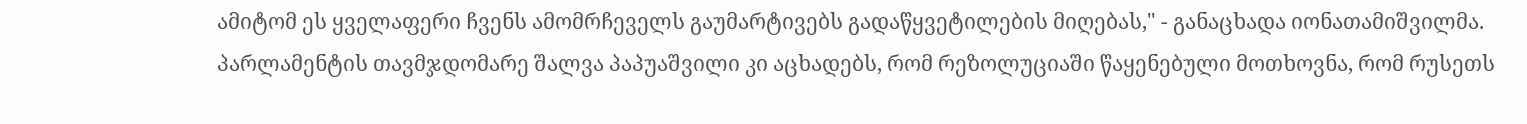ამიტომ ეს ყველაფერი ჩვენს ამომრჩეველს გაუმარტივებს გადაწყვეტილების მიღებას," - განაცხადა იონათამიშვილმა.
პარლამენტის თავმჯდომარე შალვა პაპუაშვილი კი აცხადებს, რომ რეზოლუციაში წაყენებული მოთხოვნა, რომ რუსეთს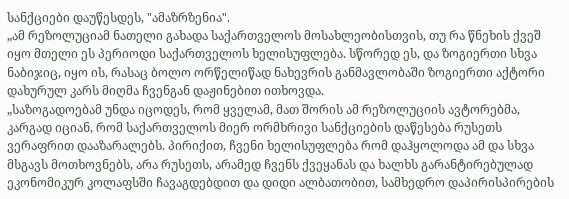სანქციები დაუწესდეს, "ამაზრზენია".
„ამ რეზოლუციამ ნათელი გახადა საქართველოს მოსახლეობისთვის, თუ რა წნეხის ქვეშ იყო მთელი ეს პერიოდი საქართველოს ხელისუფლება. სწორედ ეს, და ზოგიერთი სხვა ნაბიჯიც, იყო ის, რასაც ბოლო ორწელიწად ნახევრის განმავლობაში ზოგიერთი აქტორი დახურულ კარს მიღმა ჩვენგან დაჟინებით ითხოვდა.
„საზოგადოებამ უნდა იცოდეს, რომ ყველამ, მათ შორის ამ რეზოლუციის ავტორებმა, კარგად იციან, რომ საქართველოს მიერ ორმხრივი სანქციების დაწესება რუსეთს ვერაფრით დააზარალებს. პირიქით, ჩვენი ხელისუფლება რომ დაჰყოლოდა ამ და სხვა მსგავს მოთხოვნებს, არა რუსეთს, არამედ ჩვენს ქვეყანას და ხალხს გარანტირებულად ეკონომიკურ კოლაფსში ჩავაგდებდით და დიდი ალბათობით, სამხედრო დაპირისპირების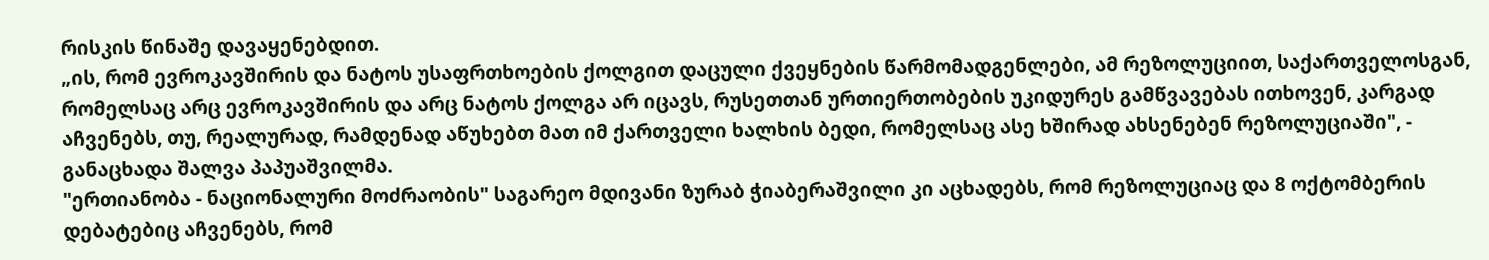რისკის წინაშე დავაყენებდით.
„ის, რომ ევროკავშირის და ნატოს უსაფრთხოების ქოლგით დაცული ქვეყნების წარმომადგენლები, ამ რეზოლუციით, საქართველოსგან, რომელსაც არც ევროკავშირის და არც ნატოს ქოლგა არ იცავს, რუსეთთან ურთიერთობების უკიდურეს გამწვავებას ითხოვენ, კარგად აჩვენებს, თუ, რეალურად, რამდენად აწუხებთ მათ იმ ქართველი ხალხის ბედი, რომელსაც ასე ხშირად ახსენებენ რეზოლუციაში", - განაცხადა შალვა პაპუაშვილმა.
"ერთიანობა - ნაციონალური მოძრაობის" საგარეო მდივანი ზურაბ ჭიაბერაშვილი კი აცხადებს, რომ რეზოლუციაც და 8 ოქტომბერის დებატებიც აჩვენებს, რომ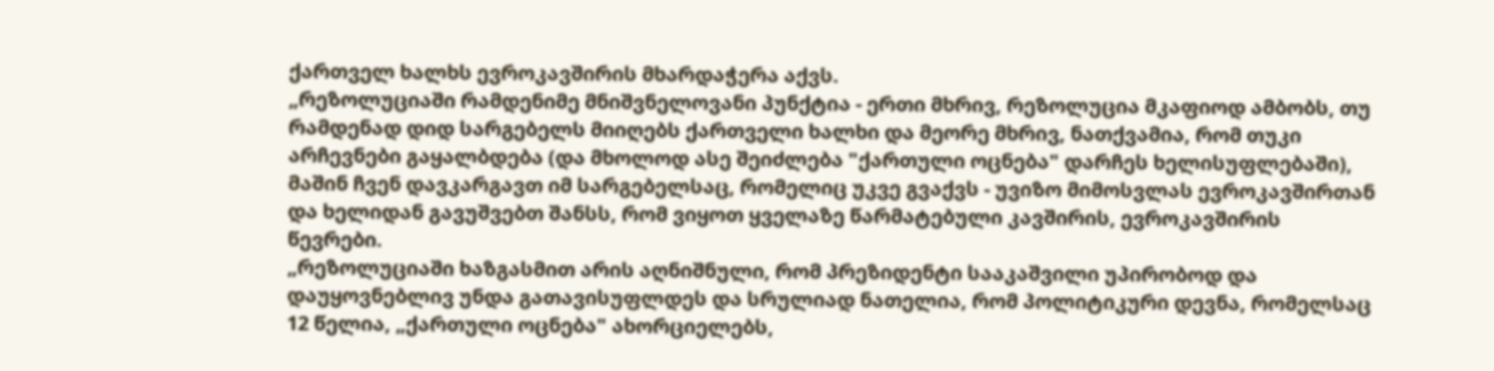ქართველ ხალხს ევროკავშირის მხარდაჭერა აქვს.
„რეზოლუციაში რამდენიმე მნიშვნელოვანი პუნქტია - ერთი მხრივ, რეზოლუცია მკაფიოდ ამბობს, თუ რამდენად დიდ სარგებელს მიიღებს ქართველი ხალხი და მეორე მხრივ, ნათქვამია, რომ თუკი არჩევნები გაყალბდება (და მხოლოდ ასე შეიძლება "ქართული ოცნება" დარჩეს ხელისუფლებაში), მაშინ ჩვენ დავკარგავთ იმ სარგებელსაც, რომელიც უკვე გვაქვს - უვიზო მიმოსვლას ევროკავშირთან და ხელიდან გავუშვებთ შანსს, რომ ვიყოთ ყველაზე წარმატებული კავშირის, ევროკავშირის წევრები.
„რეზოლუციაში ხაზგასმით არის აღნიშნული, რომ პრეზიდენტი სააკაშვილი უპირობოდ და დაუყოვნებლივ უნდა გათავისუფლდეს და სრულიად ნათელია, რომ პოლიტიკური დევნა, რომელსაც 12 წელია, „ქართული ოცნება" ახორციელებს,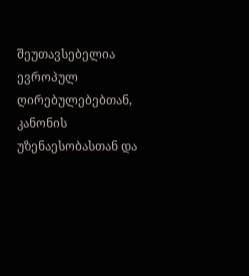შეუთავსებელია ევროპულ ღირებულებებთან, კანონის უზენაესობასთან და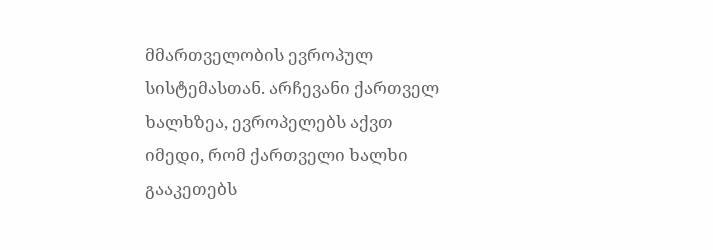მმართველობის ევროპულ სისტემასთან. არჩევანი ქართველ ხალხზეა, ევროპელებს აქვთ იმედი, რომ ქართველი ხალხი გააკეთებს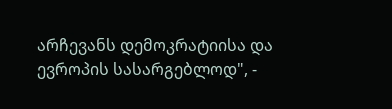არჩევანს დემოკრატიისა და ევროპის სასარგებლოდ", -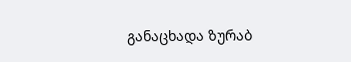განაცხადა ზურაბ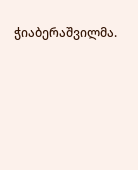ჭიაბერაშვილმა.